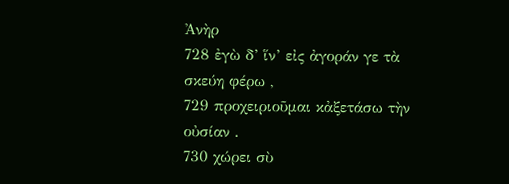Ἀνὴρ
728 ἐγὼ δ’ ἵν’ εἰς ἀγοράν γε τὰ σκεύη φέρω ,
729 προχειριοῦμαι κἀξετάσω τὴν οὐσίαν .
730 χώρει σὺ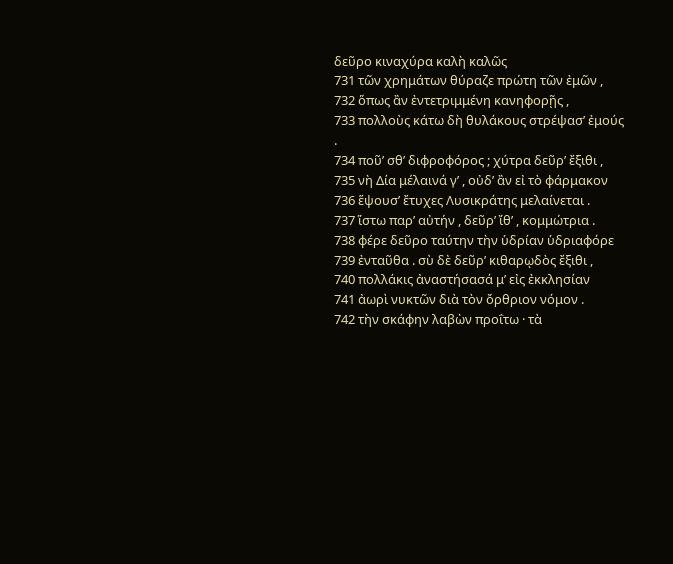δεῦρο κιναχύρα καλὴ καλῶς
731 τῶν χρημάτων θύραζε πρώτη τῶν ἐμῶν ,
732 ὅπως ἂν ἐντετριμμένη κανηφορῇς ,
733 πολλοὺς κάτω δὴ θυλάκους στρέψασ’ ἐμούς .
734 ποῦ’ σθ’ διφροφόρος ; χύτρα δεῦρ’ ἔξιθι ,
735 νὴ Δία μέλαινά γ’ , οὐδ’ ἂν εἰ τὸ φάρμακον
736 ἕψουσ’ ἔτυχες Λυσικράτης μελαίνεται .
737 ἵστω παρ’ αὐτήν , δεῦρ’ ἴθ’ , κομμώτρια .
738 φέρε δεῦρο ταύτην τὴν ὑδρίαν ὑδριαφόρε
739 ἐνταῦθα . σὺ δὲ δεῦρ’ κιθαρῳδὸς ἔξιθι ,
740 πολλάκις ἀναστήσασά μ’ εἰς ἐκκλησίαν
741 ἀωρὶ νυκτῶν διὰ τὸν ὄρθριον νόμον .
742 τὴν σκάφην λαβὼν προΐτω · τὰ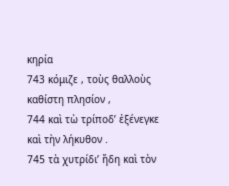κηρία
743 κόμιζε , τοὺς θαλλοὺς καθίστη πλησίον ,
744 καὶ τὼ τρίποδ’ ἐξένεγκε καὶ τὴν λήκυθον .
745 τὰ χυτρίδι’ ἤδη καὶ τὸν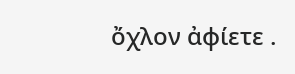ὄχλον ἀφίετε .